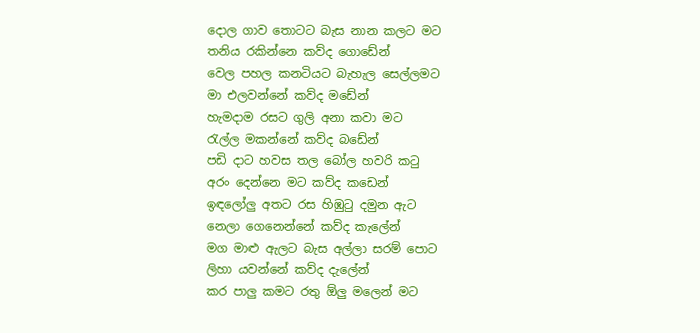දොල ගාව තොටට බැස නාන කලට මට
තනිය රකින්නෙ කව්ද ගොඩේන්
වෙල පහල කනටියට බැහැල සෙල්ලමට
මා එලවන්නේ කව්ද මඩේන්
හැමදාම රසට ගුලි අනා කවා මට
රැල්ල මකන්නේ කව්ද බඩේන්
පඩි දාට හවස තල බෝල හවරි කටු
අරං දෙන්නෙ මට කව්ද කඩෙන්
ඉඳලෝලු අතට රස හිඹුටු දමුන ඇට
නෙලා ගෙනෙන්නේ කව්ද කැලේන්
මග මාළු ඇලට බැස අල්ලා සරම් පොට
ලිහා යවන්නේ කව්ද දැලේන්
කර පාලු කමට රතු ඕලු මලෙන් මට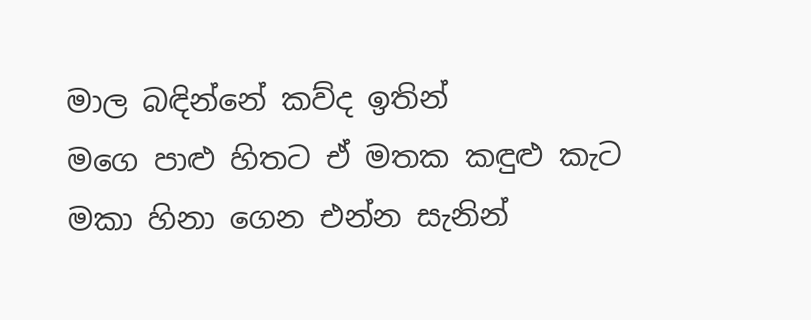මාල බඳින්නේ කව්ද ඉතින්
මගෙ පාළු හිතට ඒ මතක කඳුළු කැට
මකා හිනා ගෙන එන්න සැනින්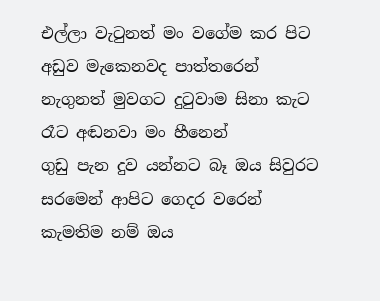එල්ලා වැටුනත් මං වගේම කර පිට
අඩුව මැකෙනවද පාත්තරෙන්
නැගුනත් මුවගට දුටුවාම සිනා කැට
රෑට අඬනවා මං හීනෙන්
ගුඩු පැන දුව යන්නට බෑ ඔය සිවුරට
සරමෙන් ආපිට ගෙදර වරෙන්
කැමතිම නම් ඔය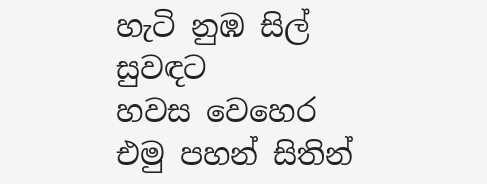හැටි නුඹ සිල් සුවඳට
හවස වෙහෙර එමු පහන් සිතින්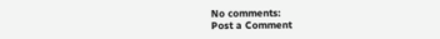No comments:
Post a Comment